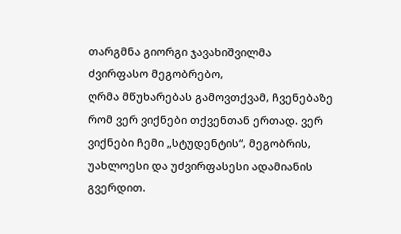თარგმნა გიორგი ჯავახიშვილმა
ძვირფასო მეგობრებო,
ღრმა მწუხარებას გამოვთქვამ, ჩვენებაზე რომ ვერ ვიქნები თქვენთან ერთად. ვერ ვიქნები ჩემი „სტუდენტის“, მეგობრის, უახლოესი და უძვირფასესი ადამიანის გვერდით.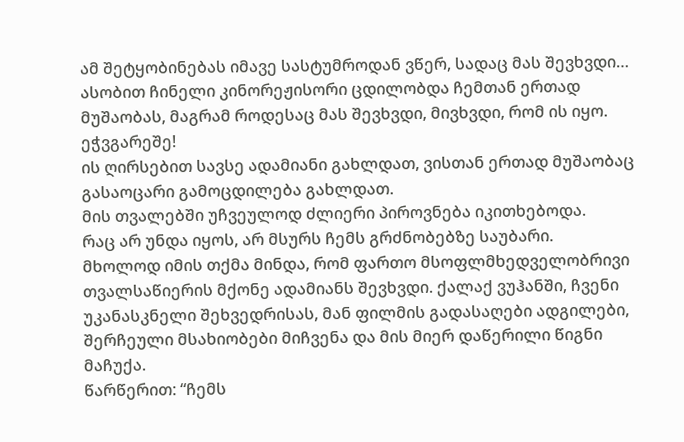ამ შეტყობინებას იმავე სასტუმროდან ვწერ, სადაც მას შევხვდი…
ასობით ჩინელი კინორეჟისორი ცდილობდა ჩემთან ერთად მუშაობას, მაგრამ როდესაც მას შევხვდი, მივხვდი, რომ ის იყო.
ეჭვგარეშე!
ის ღირსებით სავსე ადამიანი გახლდათ, ვისთან ერთად მუშაობაც გასაოცარი გამოცდილება გახლდათ.
მის თვალებში უჩვეულოდ ძლიერი პიროვნება იკითხებოდა.
რაც არ უნდა იყოს, არ მსურს ჩემს გრძნობებზე საუბარი.
მხოლოდ იმის თქმა მინდა, რომ ფართო მსოფლმხედველობრივი თვალსაწიერის მქონე ადამიანს შევხვდი. ქალაქ ვუჰანში, ჩვენი უკანასკნელი შეხვედრისას, მან ფილმის გადასაღები ადგილები, შერჩეული მსახიობები მიჩვენა და მის მიერ დაწერილი წიგნი მაჩუქა.
წარწერით: “ჩემს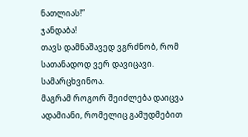ნათლიას!”
ჯანდაბა!
თავს დამნაშავედ ვგრძნობ, რომ სათანადოდ ვერ დავიცავი. სამარცხვინოა.
მაგრამ როგორ შეიძლება დაიცვა ადამიანი, რომელიც გამუდმებით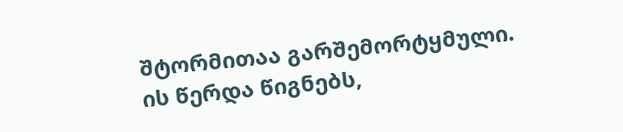შტორმითაა გარშემორტყმული.
ის წერდა წიგნებს,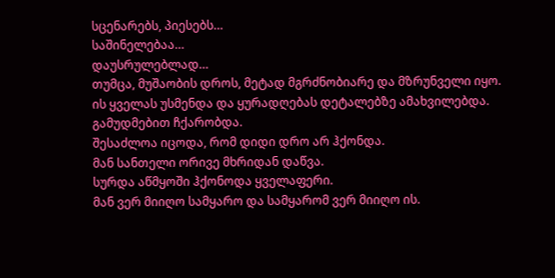სცენარებს, პიესებს…
საშინელებაა…
დაუსრულებლად…
თუმცა, მუშაობის დროს, მეტად მგრძნობიარე და მზრუნველი იყო.
ის ყველას უსმენდა და ყურადღებას დეტალებზე ამახვილებდა.
გამუდმებით ჩქარობდა.
შესაძლოა იცოდა, რომ დიდი დრო არ ჰქონდა.
მან სანთელი ორივე მხრიდან დაწვა.
სურდა აწმყოში ჰქონოდა ყველაფერი.
მან ვერ მიიღო სამყარო და სამყარომ ვერ მიიღო ის.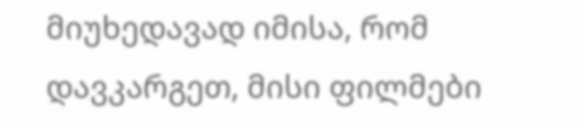მიუხედავად იმისა, რომ დავკარგეთ, მისი ფილმები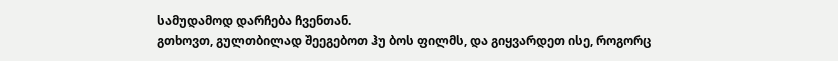სამუდამოდ დარჩება ჩვენთან.
გთხოვთ, გულთბილად შეეგებოთ ჰუ ბოს ფილმს, და გიყვარდეთ ისე, როგორც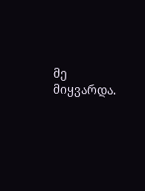მე მიყვარდა.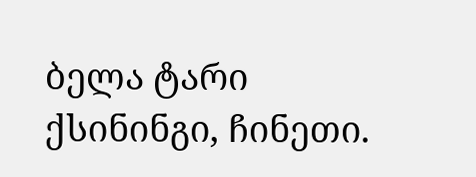ბელა ტარი
ქსინინგი, ჩინეთი.